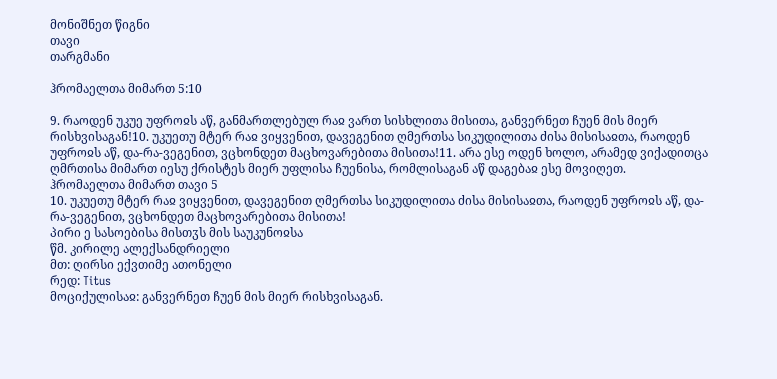მონიშნეთ წიგნი
თავი
თარგმანი

ჰრომაელთა მიმართ 5:10

9. რაოდენ უკუე უფროჲს აწ, განმართლებულ რაჲ ვართ სისხლითა მისითა, განვერნეთ ჩუენ მის მიერ რისხვისაგან!10. უკუეთუ მტერ რაჲ ვიყვენით, დავეგენით ღმერთსა სიკუდილითა ძისა მისისაჲთა, რაოდენ უფროჲს აწ, და-რა-ვეგენით, ვცხონდეთ მაცხოვარებითა მისითა!11. არა ესე ოდენ ხოლო, არამედ ვიქადითცა ღმრთისა მიმართ იესუ ქრისტეს მიერ უფლისა ჩუენისა, რომლისაგან აწ დაგებაჲ ესე მოვიღეთ.
ჰრომაელთა მიმართ თავი 5
10. უკუეთუ მტერ რაჲ ვიყვენით, დავეგენით ღმერთსა სიკუდილითა ძისა მისისაჲთა, რაოდენ უფროჲს აწ, და-რა-ვეგენით, ვცხონდეთ მაცხოვარებითა მისითა!
პირი ე სასოებისა მისთჳს მის საუკუნოჲსა
წმ. კირილე ალექსანდრიელი
მთ: ღირსი ექვთიმე ათონელი
რედ: Titus
მოციქულისაჲ: განვერნეთ ჩუენ მის მიერ რისხვისაგან.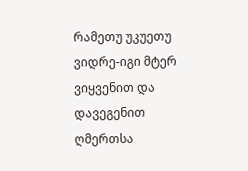რამეთუ უკუეთუ ვიდრე-იგი მტერ ვიყვენით და დავეგენით ღმერთსა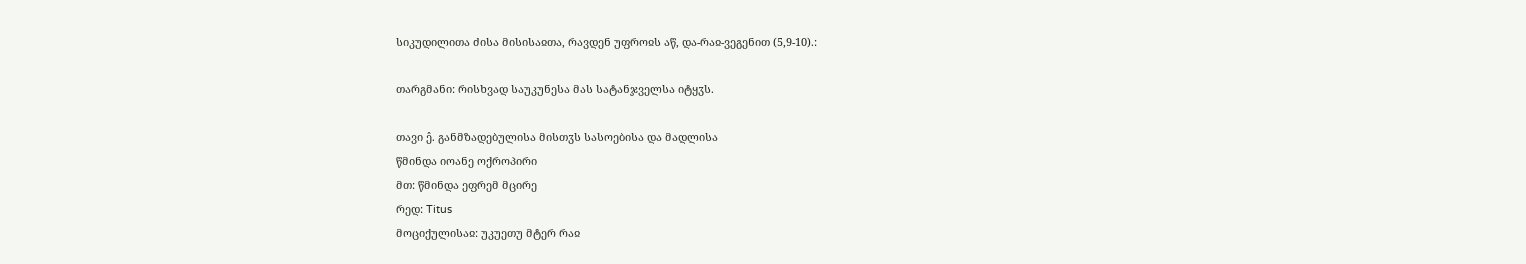სიკუდილითა ძისა მისისაჲთა, რავდენ უფროჲს აწ, და-რაჲ-ვეგენით (5,9-10).:

თარგმანი: რისხვად საუკუნესა მას სატანჯველსა იტყჳს.

თავი ე̂. განმზადებულისა მისთჳს სასოებისა და მადლისა
წმინდა იოანე ოქროპირი
მთ: წმინდა ეფრემ მცირე
რედ: Titus
მოციქულისაჲ: უკუეთუ მტერ რაჲ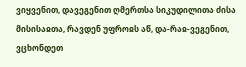ვიყვენით, დავეგენით ღმერთსა სიკუდილითა ძისა მისისაჲთა, რავდენ უფროჲს აწ, და-რაჲ-ვეგენით, ვცხონდეთ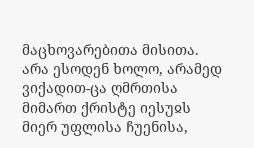მაცხოვარებითა მისითა. არა ესოდენ ხოლო, არამედ ვიქადით-ცა ღმრთისა მიმართ ქრისტე იესუჲს მიერ უფლისა ჩუენისა,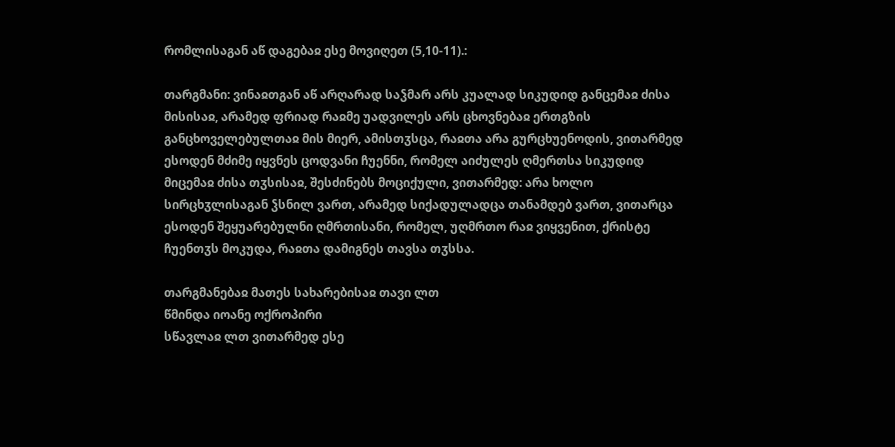რომლისაგან აწ დაგებაჲ ესე მოვიღეთ (5,10-11).:

თარგმანი: ვინაჲთგან აწ არღარად საჴმარ არს კუალად სიკუდიდ განცემაჲ ძისა მისისაჲ, არამედ ფრიად რაჲმე უადვილეს არს ცხოვნებაჲ ერთგზის განცხოველებულთაჲ მის მიერ, ამისთჳსცა, რაჲთა არა გურცხუენოდის, ვითარმედ ესოდენ მძიმე იყვნეს ცოდვანი ჩუენნი, რომელ აიძულეს ღმერთსა სიკუდიდ მიცემაჲ ძისა თჳსისაჲ, შესძინებს მოციქული, ვითარმედ: არა ხოლო სირცხჳლისაგან ჴსნილ ვართ, არამედ სიქადულადცა თანამდებ ვართ, ვითარცა ესოდენ შეყუარებულნი ღმრთისანი, რომელ, უღმრთო რაჲ ვიყვენით, ქრისტე ჩუენთჳს მოკუდა, რაჲთა დამიგნეს თავსა თჳსსა.

თარგმანებაჲ მათეს სახარებისაჲ თავი ლთ
წმინდა იოანე ოქროპირი
სწავლაჲ ლთ ვითარმედ ესე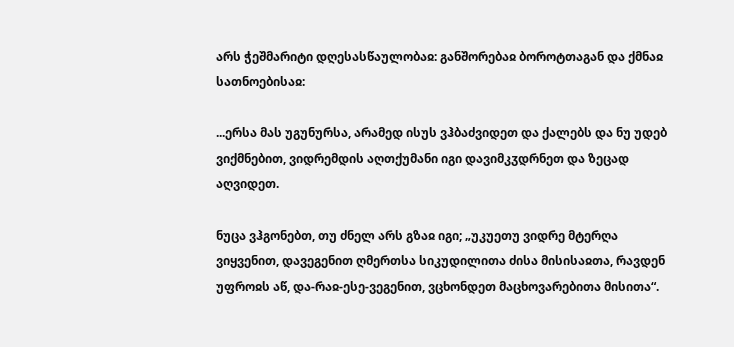არს ჭეშმარიტი დღესასწაულობაჲ: განშორებაჲ ბოროტთაგან და ქმნაჲ სათნოებისაჲ:

...ერსა მას უგუნურსა, არამედ ისუს ვჰბაძვიდეთ და ქალებს და ნუ უდებ ვიქმნებით, ვიდრემდის აღთქუმანი იგი დავიმკჳდრნეთ და ზეცად აღვიდეთ.

ნუცა ვჰგონებთ, თუ ძნელ არს გზაჲ იგი; „უკუეთუ ვიდრე მტერღა ვიყვენით, დავეგენით ღმერთსა სიკუდილითა ძისა მისისაჲთა, რავდენ უფროჲს აწ, და-რაჲ-ესე-ვეგენით, ვცხონდეთ მაცხოვარებითა მისითა“.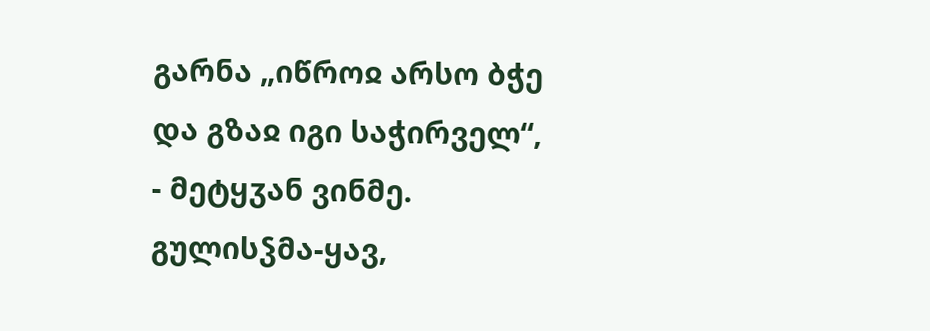გარნა „იწროჲ არსო ბჭე და გზაჲ იგი საჭირველ“, - მეტყჳან ვინმე. გულისჴმა-ყავ,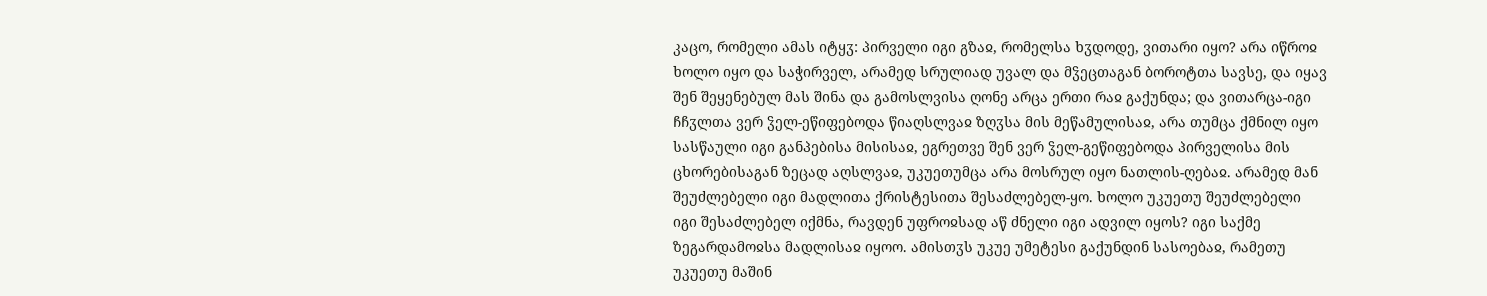კაცო, რომელი ამას იტყჳ: პირველი იგი გზაჲ, რომელსა ხჳდოდე, ვითარი იყო? არა იწროჲ ხოლო იყო და საჭირველ, არამედ სრულიად უვალ და მჴეცთაგან ბოროტთა სავსე, და იყავ შენ შეყენებულ მას შინა და გამოსლვისა ღონე არცა ერთი რაჲ გაქუნდა; და ვითარცა-იგი ჩჩჳლთა ვერ ჴელ-ეწიფებოდა წიაღსლვაჲ ზღჳსა მის მეწამულისაჲ, არა თუმცა ქმნილ იყო სასწაული იგი განპებისა მისისაჲ, ეგრეთვე შენ ვერ ჴელ-გეწიფებოდა პირველისა მის ცხორებისაგან ზეცად აღსლვაჲ, უკუეთუმცა არა მოსრულ იყო ნათლის-ღებაჲ. არამედ მან შეუძლებელი იგი მადლითა ქრისტესითა შესაძლებელ-ყო. ხოლო უკუეთუ შეუძლებელი იგი შესაძლებელ იქმნა, რავდენ უფროჲსად აწ ძნელი იგი ადვილ იყოს? იგი საქმე ზეგარდამოჲსა მადლისაჲ იყოო. ამისთჳს უკუე უმეტესი გაქუნდინ სასოებაჲ, რამეთუ უკუეთუ მაშინ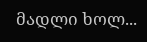მადლი ხოლ...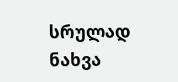სრულად ნახვა